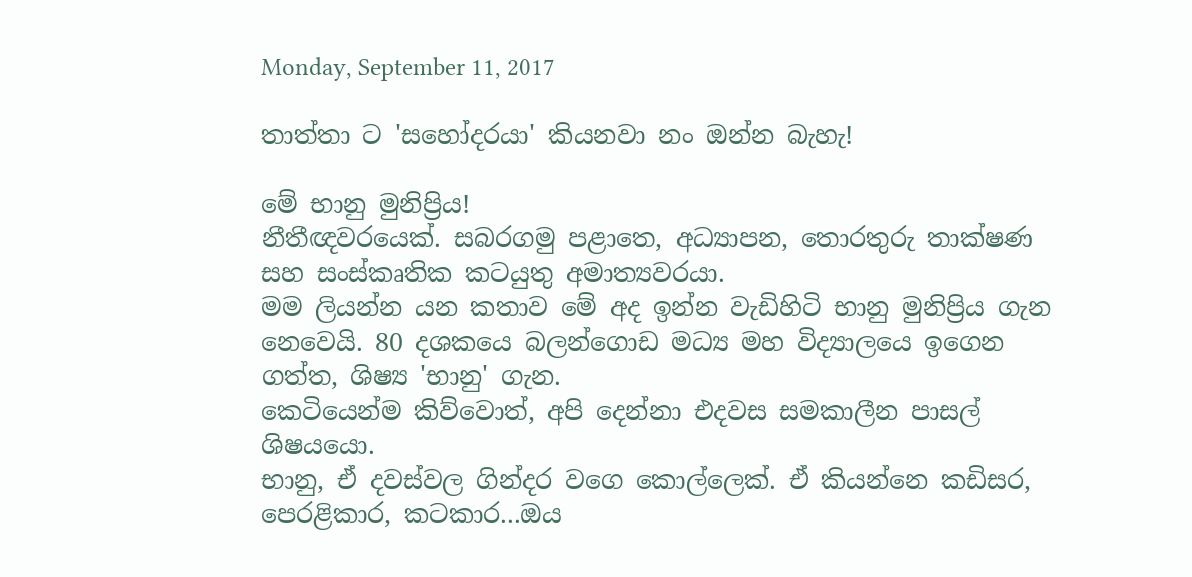Monday, September 11, 2017

තාත්තා ට 'සහෝදරයා' කියනවා නං ඔන්න බැහැ!

මේ භානු මුනිප්‍රිය!
නීතීඥවරයෙක්. සබරගමු පළාතෙ, අධ්‍යාපන, තොරතුරු තාක්ෂණ සහ සංස්කෘතික කටයුතු අමාත්‍යවරයා.
මම ලියන්න යන කතාව මේ අද ඉන්න වැඩිහිටි භානු මුනිප්‍රිය ගැන නෙවෙයි. 80 දශකයෙ බලන්ගොඩ මධ්‍ය මහ විද්‍යාලයෙ ඉගෙන ගත්ත, ශිෂ්‍ය 'භානු' ගැන.
කෙටියෙන්ම කිව්වොත්, අපි දෙන්නා එදවස සමකාලීන පාසල් ශිෂයයො.
භානු, ඒ දවස්වල ගින්දර වගෙ කොල්ලෙක්. ඒ කියන්නෙ කඩිසර, පෙරළිකාර, කටකාර...ඔය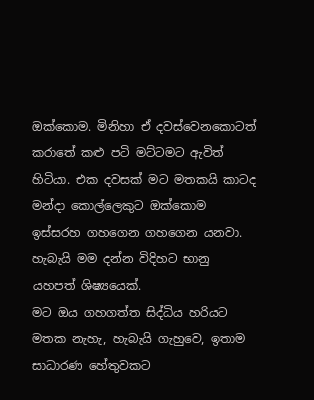ඔක්කොම. මිනිහා ඒ දවස්වෙනකොටත් කරාතේ කළු පටි මට්ටමට ඇවිත් හිටියා. එක දවසක් මට මතකයි කාටද මන්දා කොල්ලෙකුට ඔක්කොම ඉස්සරහ ගහගෙන ගහගෙන යනවා. හැබැයි මම දන්න විදිහට භානු යහපත් ශිෂ්‍යයෙක්.
මට ඔය ගහගත්ත සිද්ධිය හරියට මතක නැහැ, හැබැයි ගැහුවෙ, ඉතාම සාධාරණ හේතුවකට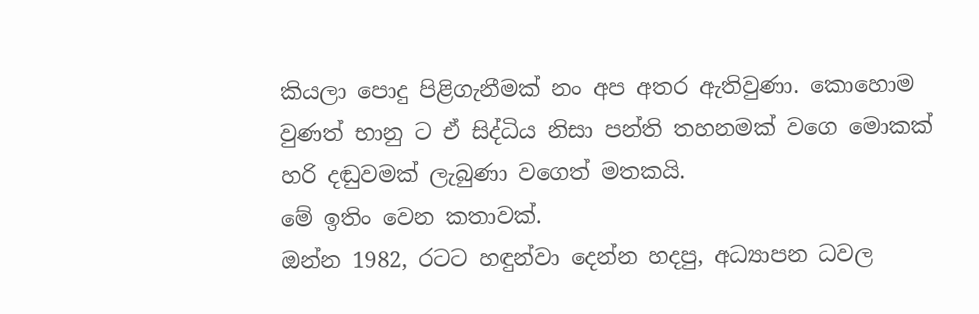කියලා පොදු පිළිගැනීමක් නං අප අතර ඇතිවුණා. කොහොම වුණත් භානු ට ඒ සිද්ධිය නිසා පන්ති තහනමක් වගෙ මොකක් හරි දඬුවමක් ලැබුණා වගෙත් මතකයි.
මේ ඉතිං වෙන කතාවක්.
ඔන්න 1982, රටට හඳුන්වා දෙන්න හදපු, අධ්‍යාපන ධවල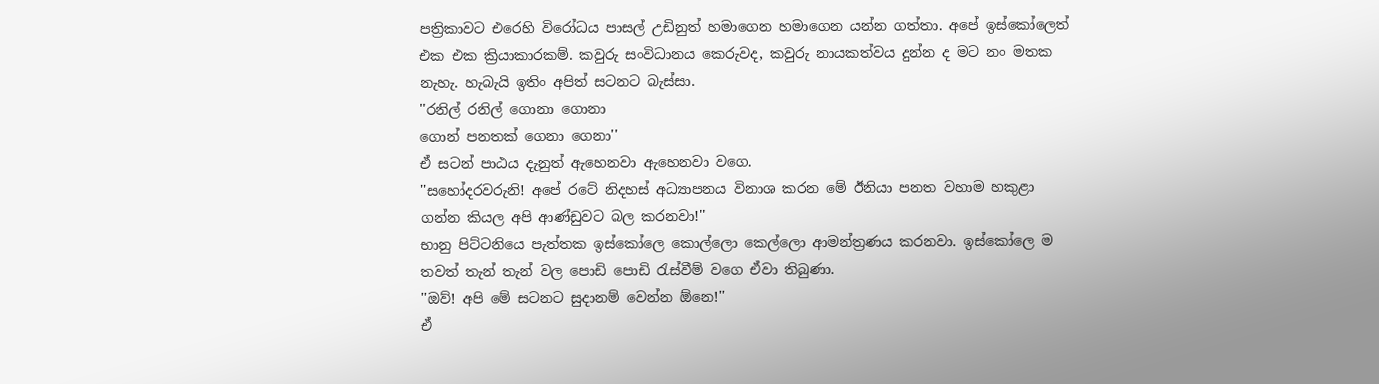පත්‍රිකාවට එරෙහි විරෝධය පාසල් උඩිනුත් හමාගෙන හමාගෙන යන්න ගත්තා. අපේ ඉස්කෝලෙත් එක එක ක්‍රියාකාරකම්. කවුරු සංවිධානය කෙරුවද, කවුරු නායකත්වය දුන්න ද මට නං මතක නැහැ. හැබැයි ඉතිං අපිත් සටනට බැස්සා.
''රනිල් රනිල් ගොනා ගොනා
ගොන් පනතක් ගෙනා ගෙනා''
ඒ සටන් පාඨය දැනුත් ඇහෙනවා ඇහෙනවා වගෙ.
''සහෝදරවරුනි! අපේ රටේ නිදහස් අධ්‍යාපනය විනාශ කරන මේ ඊනියා පනත වහාම හකුළා ගන්න කියල අපි ආණ්ඩුවට බල කරනවා!''
භානු පිට්ටනියෙ පැත්තක ඉස්කෝලෙ කොල්ලො කෙල්ලො ආමන්ත්‍රණය කරනවා. ඉස්කෝලෙ ම තවත් තැන් තැන් වල පොඩි පොඩි රැස්වීම් වගෙ ඒවා තිබුණා.
''ඔව්! අපි මේ සටනට සුදානම් වෙන්න ඕනෙ!''
ඒ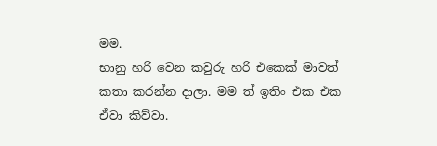මම.
භානු හරි වෙන කවුරු හරි එකෙක් මාවත් කතා කරන්න දාලා. මම ත් ඉතිං එක එක ඒවා කිව්වා.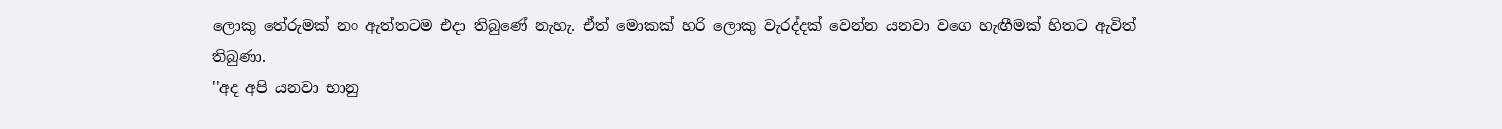ලොකු තේරුමක් නං ඇත්තටම එදා තිබුණේ නැහැ. ඒත් මොකක් හරි ලොකු වැරද්දක් වෙන්න යනවා වගෙ හැඟීමක් හිතට ඇවිත් තිබුණා.
''අද අපි යනවා භානු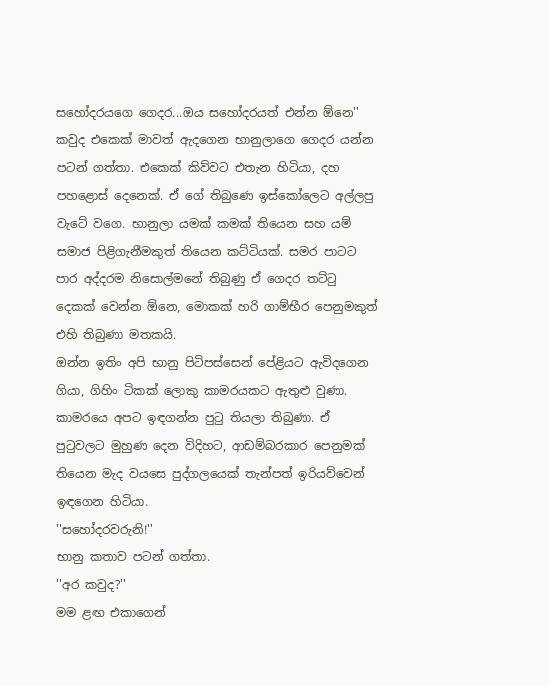සහෝදරයගෙ ගෙදර...ඔය සහෝදරයත් එන්න ඕනෙ''
කවුද එකෙක් මාවත් ඇදගෙන භානුලාගෙ ගෙදර යන්න පටන් ගත්තා. එකෙක් කිව්වට එතැන හිටියා, දහ පහළොස් දෙනෙක්. ඒ ගේ තිබුණෙ ඉස්කෝලෙට අල්ලපු වැටේ වගෙ. භානුලා යමක් කමක් තියෙන සහ යම් සමාජ පිළිගැනීමකුත් තියෙන කට්ටියක්. සමර පාටට පාර අද්දරම නිසොල්මනේ තිබුණු ඒ ගෙදර තට්ටු දෙකක් වෙන්න ඕනෙ, මොකක් හරි ගාම්භීර පෙනුමකුත් එහි තිබුණා මතකයි.
ඔන්න ඉතිං අපි භානු පිටිපස්සෙන් පේළියට ඇවිදගෙන ගියා, ගිහිං ටිකක් ලොකු කාමරයකට ඇතුළු වුණා. කාමරයෙ අපට ඉඳගන්න පුටු තියලා තිබුණා. ඒ පුටුවලට මුහුණ දෙන විදිහට, ආඩම්බරකාර පෙනුමක් තියෙන මැද වයසෙ පුද්ගලයෙක් තැන්පත් ඉරියව්වෙන් ඉඳගෙන හිටියා.
''සහෝදරවරුනි!''
භානු කතාව පටන් ගත්තා.
''අර කවුද?''
මම ළඟ එකාගෙන්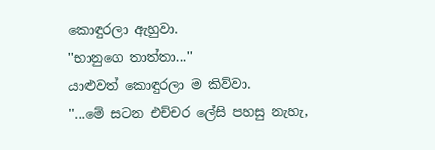කොඳුරලා ඇහුවා.
''භානුගෙ තාත්තා...''
යාළුවත් කොඳුරලා ම කිව්වා.
''...මේ සටන එච්චර ලේසි පහසු නැහැ,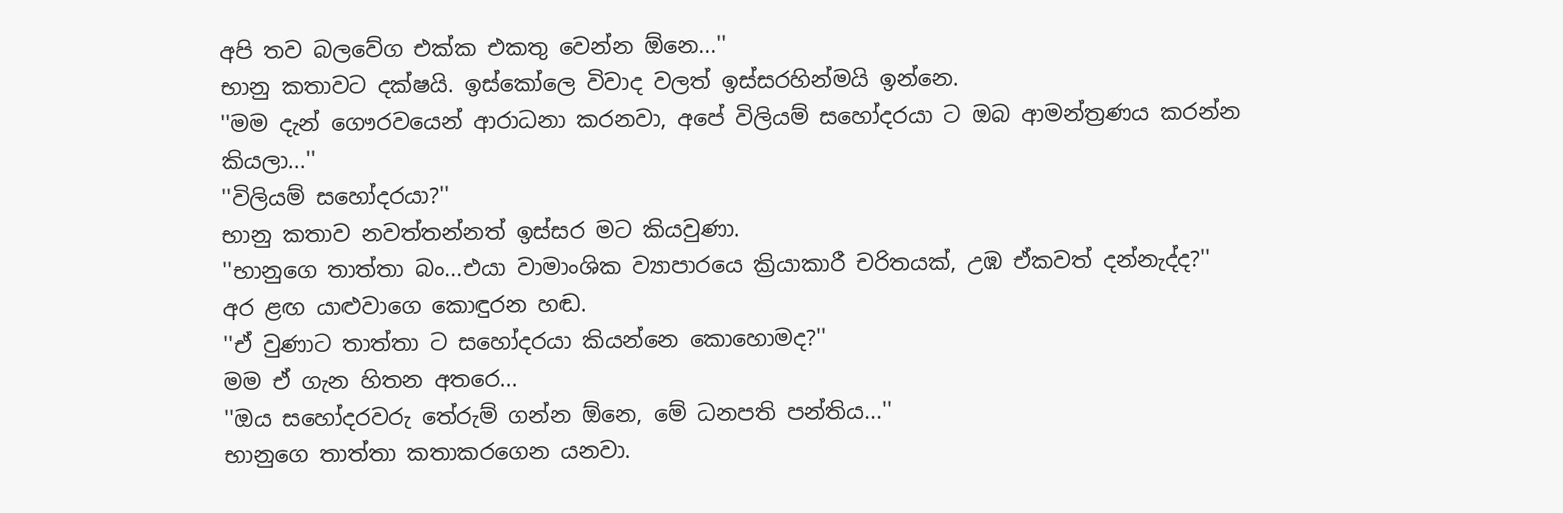අපි තව බලවේග එක්ක එකතු වෙන්න ඕනෙ...''
භානු කතාවට දක්ෂයි. ඉස්කෝලෙ විවාද වලත් ඉස්සරහින්මයි ඉන්නෙ.
''මම දැන් ගෞරවයෙන් ආරාධනා කරනවා, අපේ විලියම් සහෝදරයා ට ඔබ ආමන්ත්‍රණය කරන්න කියලා...''
''විලියම් සහෝදරයා?''
භානු කතාව නවත්තන්නත් ඉස්සර මට කියවුණා.
''භානුගෙ තාත්තා බං...එයා වාමාංශික ව්‍යාපාරයෙ ක්‍රියාකාරී චරිතයක්, උඹ ඒකවත් දන්නැද්ද?''
අර ළඟ යාළුවාගෙ කොඳුරන හඬ.
''ඒ වුණාට තාත්තා ට සහෝදරයා කියන්නෙ කොහොමද?''
මම ඒ ගැන හිතන අතරෙ...
''ඔය සහෝදරවරු තේරුම් ගන්න ඕනෙ, මේ ධනපති පන්තිය...''
භානුගෙ තාත්තා කතාකරගෙන යනවා.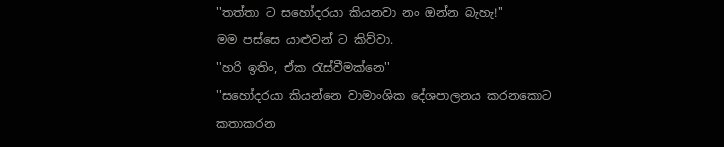''තත්තා ට සහෝදරයා කියනවා නං ඔන්න බැහැ!''
මම පස්සෙ යාළුවන් ට කිව්වා.
''හරි ඉතිං, ඒක රැස්වීමක්නෙ''
''සහෝදරයා කියන්නෙ වාමාංශික දේශපාලනය කරනකොට කතාකරන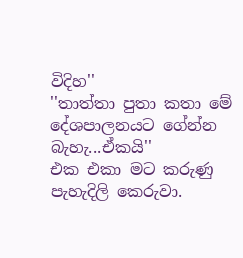විදිහ''
''තාත්තා පුතා කතා මේ දේශපාලනයට ගේන්න බැහැ...ඒකයි''
එක එකා මට කරුණු පැහැදිලි කෙරුවා.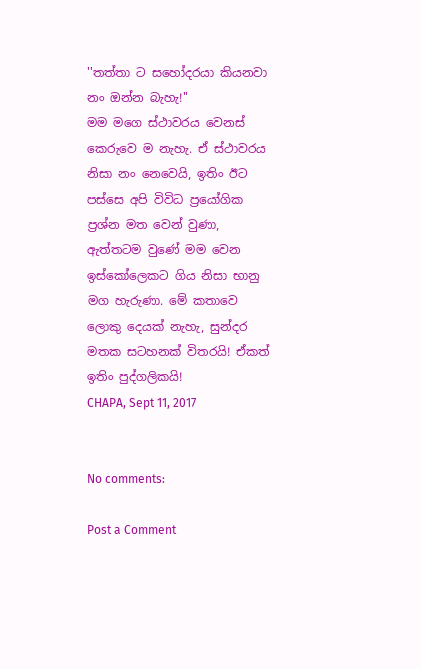''තත්තා ට සහෝදරයා කියනවා නං ඔන්න බැහැ!''
මම මගෙ ස්ථාවරය වෙනස් කෙරුවෙ ම නැහැ. ඒ ස්ථාවරය නිසා නං නෙවෙයි, ඉතිං ඊට පස්සෙ අපි විවිධ ප්‍රයෝගික ප්‍රශ්න මත වෙන් වුණා, ඇත්තටම වුණේ මම වෙන ඉස්කෝලෙකට ගිය නිසා භානු මග හැරුණා. මේ කතාවෙ ලොකු දෙයක් නැහැ, සුන්දර මතක සටහනක් විතරයි! ඒකත් ඉතිං පුද්ගලිකයි!
CHAPA, Sept 11, 2017


No comments:

Post a Comment